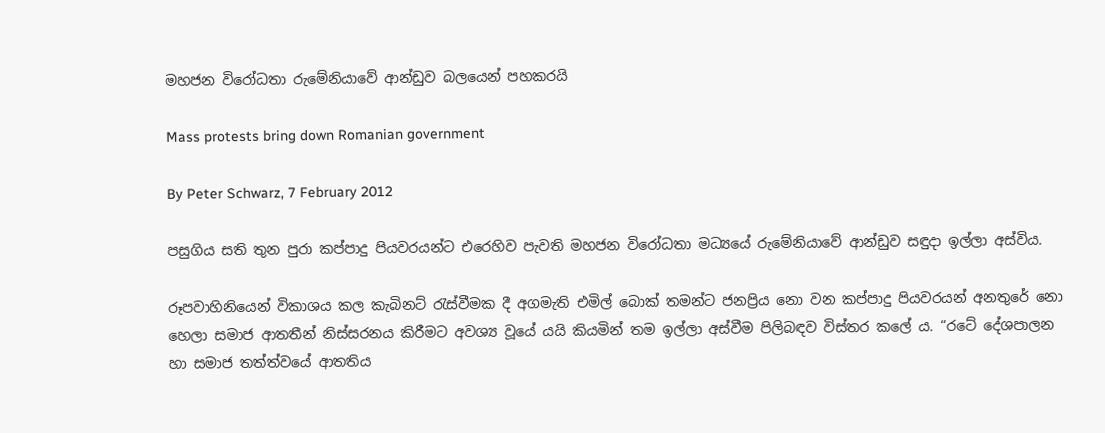මහජන විරෝධතා රුමේනියාවේ ආන්ඩුව බලයෙන් පහකරයි

Mass protests bring down Romanian government

By Peter Schwarz, 7 February 2012

පසුගිය සති තුන පුරා කප්පාදු පියවරයන්ට එරෙහිව පැවති මහජන විරෝධතා මධ්‍යයේ රුමේනියාවේ ආන්ඩුව සඳුදා ඉල්ලා අස්විය.

රූපවාහිනියෙන් විකාශය කල කැබිනට් රැස්වීමක දී අගමැති එමිල් බොක් තමන්ට ජනප්‍රිය නො වන කප්පාදු පියවරයන් අනතුරේ නො හෙලා සමාජ ආතතීන් නිස්සරනය කිරීමට අවශ්‍ය වූයේ යයි කියමින් තම ඉල්ලා අස්වීම පිලිබඳව විස්තර කලේ ය. “රටේ දේශපාලන හා සමාජ තත්ත්වයේ ආතතිය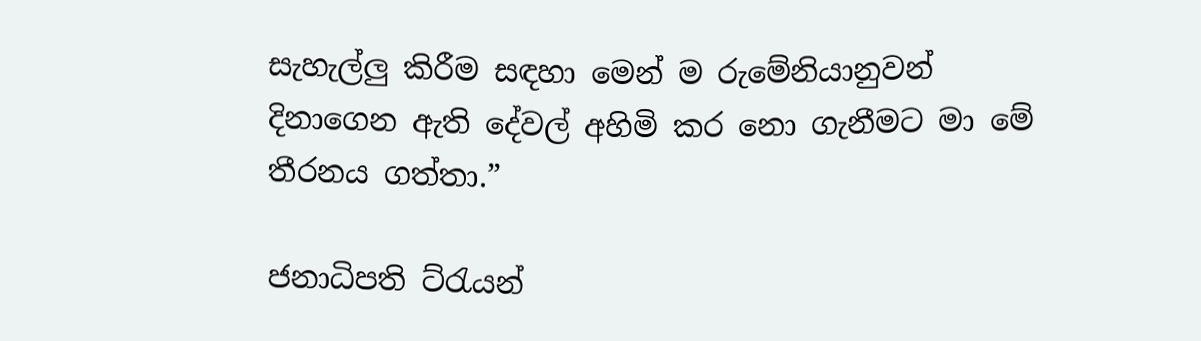සැහැල්ලු කිරීම සඳහා මෙන් ම රුමේනියා‍නුවන් දිනාගෙන ඇති දේවල් අහිමි කර නො ගැනීමට මා මේ තීරනය ගත්තා.”

ජනාධිපති ට්රැයන්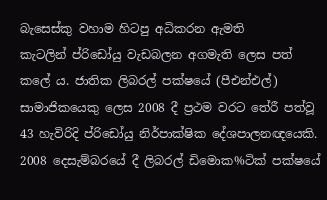බැසෙස්කු වහාම හිටපු අධිකරන ඇමති කැටලින් ‍ප්රිඩෝයු වැඩබලන අගමැති ලෙස පත් කලේ ය. ජාතික ලිබරල් පක්ෂයේ (පීඑන්එල්) සාමාජිකයෙකු ලෙස 2008 දී ප්‍රථම වරට තේරී පත්වූ 43 හැවිරිදි ප්රිඩෝයු නිර්පාක්ෂික දේශපාලනඥයෙකි. 2008 දෙසැම්බරයේ දී ලිබරල් ඩිමොක%ටික් පක්ෂයේ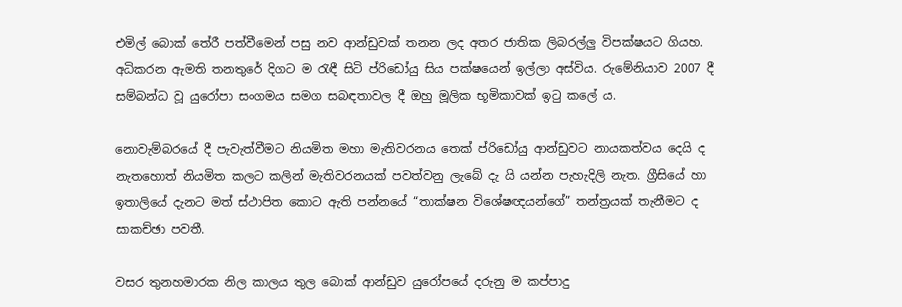එමිල් බොක් තේරී පත්වීමෙන් පසු නව ආන්ඩුවක් තනන ලද අතර ජාතික ලිබරල්ලු විපක්ෂයට ගියහ. අධිකරන ඇමති තනතුරේ දිගට ම රැඳී සිටි ප්රිඩෝයු සිය පක්ෂයෙන් ඉල්ලා අස්විය. රුමේනියාව 2007 දී සම්බන්ධ වූ යුරෝපා සංගමය සමග සබඳතාවල දී ඔහු මූලික භූමිකාවක් ඉටු කලේ ය.

නොවැම්බරයේ දී පැවැත්වීම‍ට නියමිත මහා මැතිවරනය තෙක් ප්රිඩෝයු ආන්ඩුවට නායකත්වය දෙයි ද නැතහොත් නියමිත කලට කලින් මැතිවරනයක් පවත්වනු ලැබේ දැ යි යන්න පැහැදිලි නැත. ග්‍රීසියේ හා ඉතාලියේ දැනට මත් ස්ථාපිත කොට ඇති පන්නයේ “තාක්ෂන විශේෂඥයන්ගේ” තන්ත්‍රයක් තැනීමට ද සාකච්ඡා පවතී.

වසර තුනහමාරක නිල කාලය තුල බොක් ආන්ඩුව යුරෝපයේ දරුනු ම කප්පාදු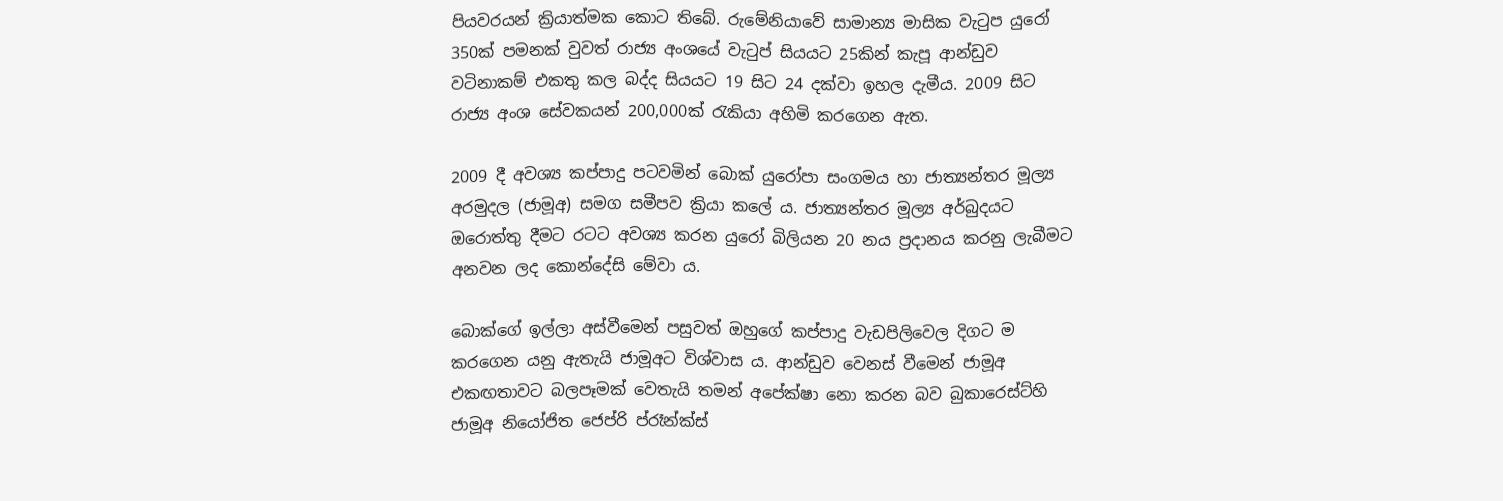පියවරයන් ක්‍රියාත්මක කොට තිබේ. රුමේනියාවේ සාමාන්‍ය මාසික වැටුප යුරෝ 350ක් පමනක් වුවත් රාජ්‍ය අංශයේ වැටුප් සියයට 25කින් කැපූ ආන්ඩුව වටිනාකම් එකතු කල බද්ද සියයට 19 සිට 24 දක්වා ඉහල දැමීය. 2009 සිට රාජ්‍ය අංශ සේවකයන් 200,000ක් රැකියා අහිමි කරගෙන ඇත.

2009 දී අවශ්‍ය කප්පාදු පටවමින් බොක් යුරෝපා සංගමය හා ජාත්‍යන්තර මූල්‍ය අරමුදල (ජාමූඅ) සමග සමීපව ක්‍රියා කලේ ය. ජාත්‍යන්තර මූල්‍ය අර්බුදයට ඔරොත්තු දීමට රටට අවශ්‍ය කරන යුරෝ බිලියන 20 නය ප්‍රදානය කරනු ලැබීමට අනවන ලද කොන්දේසි මේවා ය.

බොක්ගේ ඉල්ලා අස්වීමෙන් පසුවත් ඔහුගේ කප්පාදු වැඩපිලිවෙල දිගට ම කරගෙන යනු ඇතැයි ජාමූඅට විශ්වාස ය. ආන්ඩුව වෙනස් වීමෙන් ජාමූඅ එකඟතාවට බලපෑමක් වෙතැයි තමන් අපේක්ෂා නො කරන බව බුකාරෙස්ට්හි ජාමූඅ නියෝජිත ජෙප්රි ප්රෑන්ක්ස්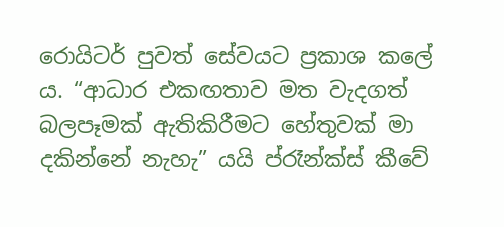රොයිටර් පුවත් සේවයට ප්‍රකාශ කලේ ය. “ආධාර එකඟතාව මත වැදගත් බලපෑමක් ඇතිකිරීමට හේතුවක් මා දකින්නේ නැහැ” යයි ප්රෑන්ක්ස් කීවේ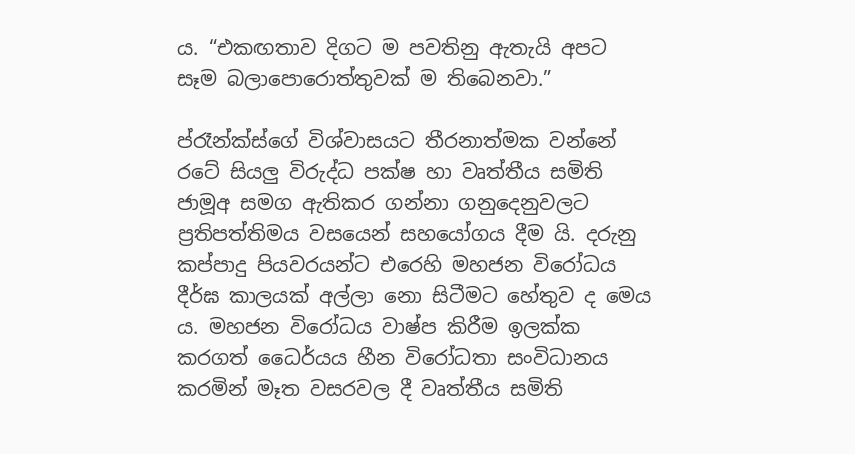ය. “එකඟතාව දිගට ම පවතිනු ඇතැයි අපට සෑම බලාපොරොත්තුවක් ම තිබෙනවා.”

ප්රෑන්ක්ස්ගේ විශ්වාසයට තීරනාත්මක වන්නේ රටේ සියලු විරුද්ධ පක්ෂ හා වෘත්තීය සමිති ජාමූඅ සමග ඇතිකර ගන්නා ගනුදෙනුවලට ප්‍රතිපත්තිමය වසයෙන් සහයෝගය දීම යි. දරුනු කප්පාදු පියවරයන්‍ට එරෙහි මහජන විරෝධය දීර්ඝ කාලයක් අල්ලා නො සිටීමට හේතුව ද මෙය ය. මහජන වි‍රෝධය වාෂ්ප කිරීම ඉලක්ක කරගත් ධෛර්යය හීන විරෝධතා සංවිධානය කරමින් මෑත වසරවල දී වෘත්තීය සමිති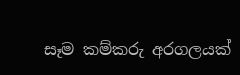සෑම කම්කරු අරගලයක්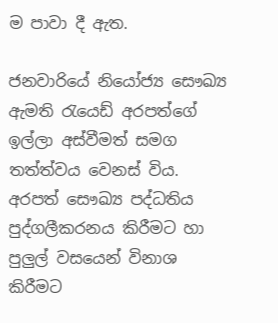ම පාවා දී ඇත.

ජනවාරියේ නියෝජ්‍ය සෞඛ්‍ය ඇමති රැයෙඩ් අරපත්ගේ ඉල්ලා අස්වීමත් සමග තත්ත්වය වෙනස් විය. අරපත් සෞඛ්‍ය පද්ධතිය පුද්ගලීකරනය කිරීමට හා පුලුල් වසයෙන් විනාශ කිරීමට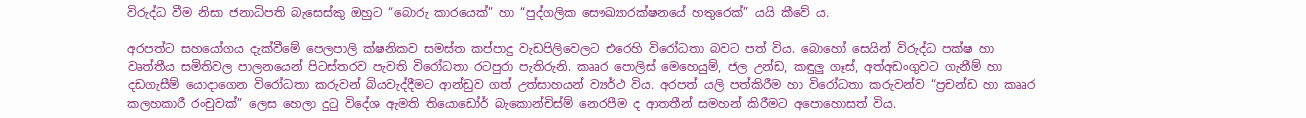විරුද්ධ වීම නිසා ජනාධිපති බැසෙස්කු ඔහුට “බොරු කාරයෙක්” හා “පුද්ගලික සෞඛ්‍යාරක්ෂනයේ හතුරෙක්” යයි කීවේ ය.

අරපත්ට සහයෝගය දැක්වීමේ පෙලපාලි ක්ෂනිකව සමස්ත කප්පාදු වැඩපිලිවෙලට එරෙහි විරෝධතා බවට පත් විය. බොහෝ සෙයින් විරුද්ධ පක්ෂ හා වෘත්තීය සමිතිවල පාලනයෙන් පිටස්තරව පැවති විරෝධතා රටපුරා පැතිරුනි. කෲර පොලිස් මෙහෙයුම්, ජල උන්ඩ, කඳුලු ගෑස්, අත්අඩංගුවට ගැනීම් හා දඩගැසීම් යොදාගෙන විරෝධතා කරුවන් බියවැද්දීමට ආන්ඩුව ගත් උත්සාහයන් ව්‍යර්ථ විය. අරපත් යලි පත්කිරීම හා විරෝධතා කරුවන්ව “ප්‍රචන්ඩ හා කෲර කලහකාරී රංචුවක්” ලෙස හෙලා දුටු විදේශ ඇමති තියොඩෝර් බැකොන්චිස්ම් නෙරපීම ද ආතතීන් සමහන් කිරීමට අපොහොසත් විය.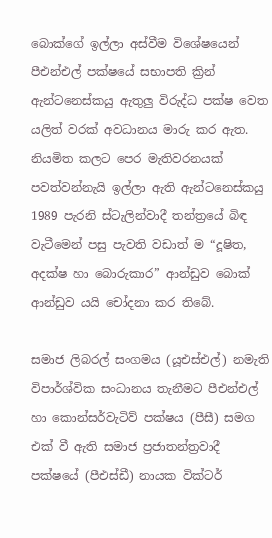බොක්ගේ ඉල්ලා අස්වීම විශේෂයෙන් පීඑන්එල් පක්ෂයේ සභාපති ක්‍රින් ඇන්ටනෙස්කයු ඇතුලු විරුද්ධ පක්ෂ වෙත යලිත් වරක් අවධානය මාරු කර ඇත. නියමිත කල‍ට පෙර මැතිවරනයක් පවත්වන්නැයි ඉල්ලා ඇති ඇන්ටනෙස්ක‍යු 1989 පැරනි ස්‍ටැලින්වාදී තන්ත්‍රයේ බිඳ වැටීමෙන් පසු පැවති වඩාත් ම “දූෂිත, අදක්ෂ හා බොරුකාර” ආන්ඩුව බොක් ආන්ඩුව යයි චෝදනා කර තිබේ.

සමාජ ලිබරල් සංගමය (යූඑස්එල්) නමැති විපාර්ශ්වික සංධානය තැනීමට පීඑන්එල් හා කොන්සර්වැටිව් පක්ෂය (පීසී) සමග එක් වී ඇති සමාජ ප්‍රජාතන්ත්‍රවාදී පක්ෂයේ (පීඑස්ඩී) නායක වික්ටර්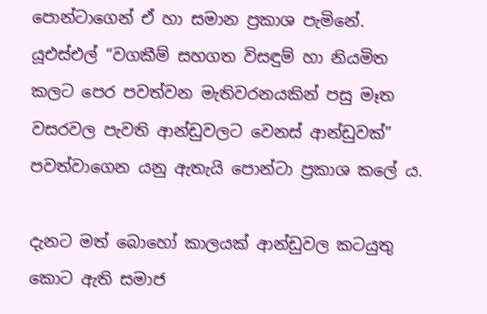පොන්ටාගෙන් ඒ හා සමාන ප්‍රකාශ පැමිනේ. යූඑස්එල් “වගකීම් සහගත විසඳුම් හා නියමිත කලට පෙර පවත්වන මැතිවරනයකින් පසු මෑත වසරවල පැවති ආන්ඩුවලට වෙනස් ආන්ඩුවක්” පවත්වාගෙන යනු ඇතැයි පොන්ටා ප්‍රකාශ කලේ ය.

දැනට මත් බොහෝ කාලයක් ආන්ඩුවල කටයුතු කොට ඇති සමාජ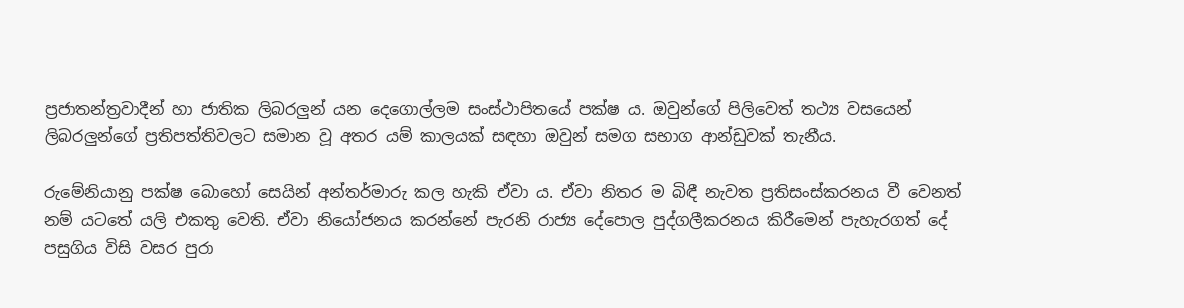ප්‍රජාතන්ත්‍රවාදීන් හා ජාතික ලිබරලුන් යන දෙගොල්ලම සංස්ථාපිතයේ පක්ෂ ය. ඔවුන්ගේ පිලිවෙත් තථ්‍ය වසයෙන් ලිබරලුන්ගේ ප්‍රතිපත්තිවලට සමාන වූ අතර යම් කාලයක් සඳහා ඔවුන් සමග සභාග ආන්ඩුවක් තැනීය.

රුමේනියානු පක්ෂ බොහෝ සෙයින් අන්තර්මාරු කල හැකි ඒවා ය. ඒවා නිතර ම බිඳී නැවත ප්‍රතිසංස්කරනය වී වෙනත් නම් යටතේ යලි එකතු වෙති. ඒවා නියෝජනය කරන්නේ පැරනි රාජ්‍ය දේපොල පුද්ගලීකරනය කිරීමෙන් පැහැරගත් දේ පසුගිය විසි වසර පුරා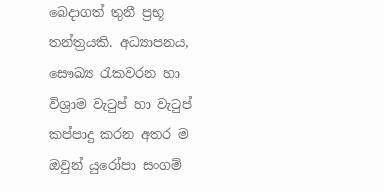බෙදාගත් තුනී ප්‍රභූ තන්ත්‍රයකි. අධ්‍යාපනය, සෞඛ්‍ය රැකවරන හා විශ්‍රාම වැටුප් හා වැටුප් කප්පාදු කරන අතර ම ඔවුන් යුරෝපා සංගම්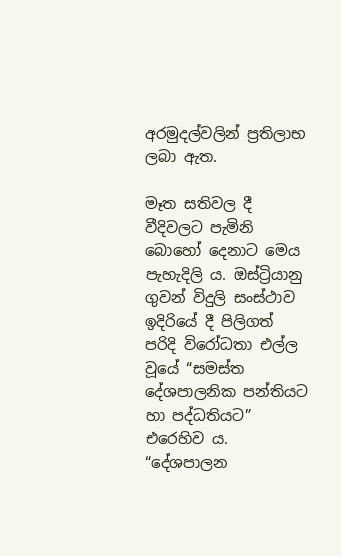අරමුදල්වලින් ප්‍රතිලාභ ලබා ඇත.

මෑත සතිවල දී වීදිවලට පැමිනි බොහෝ දෙනාට මෙය පැහැදිලි ය. ඔස්ට්‍රියානු ගුවන් විදුලි සංස්ථාව ඉදිරියේ දී පිලිගත් පරිදි විරෝධතා එල්ල වූයේ “සමස්ත දේශපාලනික පන්තියට හා පද්ධතියට” එරෙහිව ය. “දේශපාලන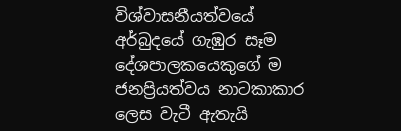විශ්වාසනීයත්වයේ අර්බුදයේ ගැඹුර සෑම දේශපාලකයෙකුගේ ම ජනප්‍රියත්වය නාටකාකාර ලෙස වැටී ඇතැයි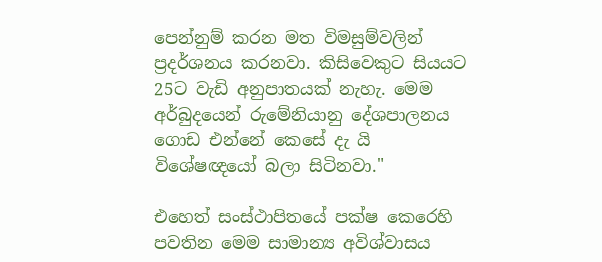පෙන්නුම් කරන මත විමසුම්වලින් ප්‍රදර්ශනය කරනවා. කිසිවෙකුට සියයට 25ට වැඩි අනුපාතයක් නැහැ. මෙම අර්බුදයෙන් රුමේනියානු දේශපාලනය ගොඩ එන්නේ කෙසේ දැ යි විශේෂඥයෝ බලා සිටිනවා."

එහෙත් සංස්ථාපිතයේ පක්ෂ කෙරෙහි පවතින මෙම සාමාන්‍ය අවිශ්වාසය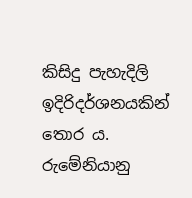කිසිදු පැහැදිලි ඉදිරිදර්ශනයකින් තොර ය. රුමේනියානු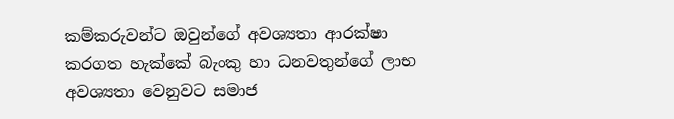කම්කරුවන්ට ඔවුන්ගේ අවශ්‍යතා ආරක්ෂා කරගත හැක්කේ බැංකු හා ධනවතුන්ගේ ලාභ අවශ්‍යතා වෙනුවට සමාජ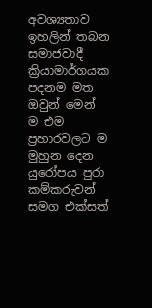අවශ්‍යතාව ඉහලින් තබන සමාජවාදී ක්‍රියාමාර්ගයක පදනම මත ඔවුන් මෙන් ම එම ප්‍රහාරවලට ම මුහුන දෙන යුරෝපය පුරා කම්කරුවන් සමග එක්සත්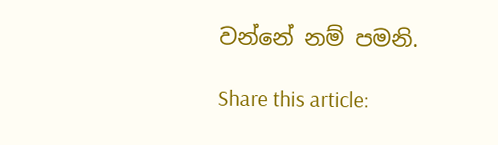වන්නේ නම් පමනි.

Share this article: